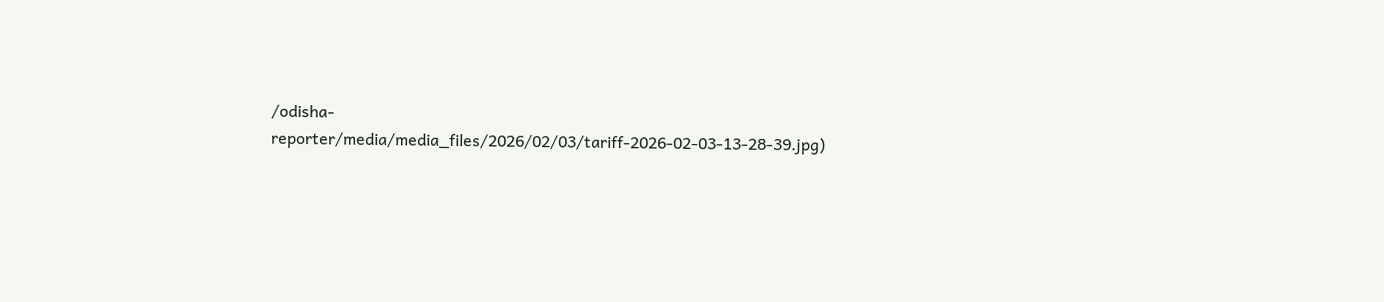/odisha-reporter/media/media_files/2026/02/03/tariff-2026-02-03-13-28-39.jpg)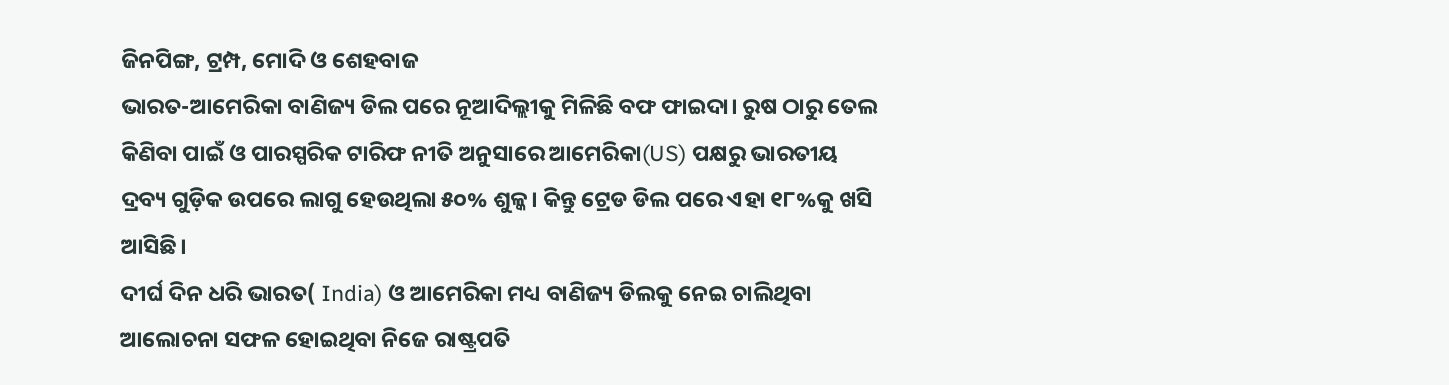ଜିନପିଙ୍ଗ, ଟ୍ରମ୍ପ, ମୋଦି ଓ ଶେହବାଜ
ଭାରତ-ଆମେରିକା ବାଣିଜ୍ୟ ଡିଲ ପରେ ନୂଆଦିଲ୍ଲୀକୁ ମିଳିଛି ବଫ ଫାଇଦା। ରୁଷ ଠାରୁ ତେଲ କିଣିବା ପାଇଁ ଓ ପାରସ୍ପରିକ ଟାରିଫ ନୀତି ଅନୁସାରେ ଆମେରିକା(US) ପକ୍ଷରୁ ଭାରତୀୟ ଦ୍ରବ୍ୟ ଗୁଡ଼ିକ ଉପରେ ଲାଗୁ ହେଉଥିଲା ୫୦% ଶୁଳ୍କ। କିନ୍ତୁ ଟ୍ରେଡ ଡିଲ ପରେ ଏହା ୧୮%କୁ ଖସି ଆସିଛି।
ଦୀର୍ଘ ଦିନ ଧରି ଭାରତ( India) ଓ ଆମେରିକା ମଧ୍ୟ ବାଣିଜ୍ୟ ଡିଲକୁ ନେଇ ଚାଲିଥିବା ଆଲୋଚନା ସଫଳ ହୋଇଥିବା ନିଜେ ରାଷ୍ଟ୍ରପତି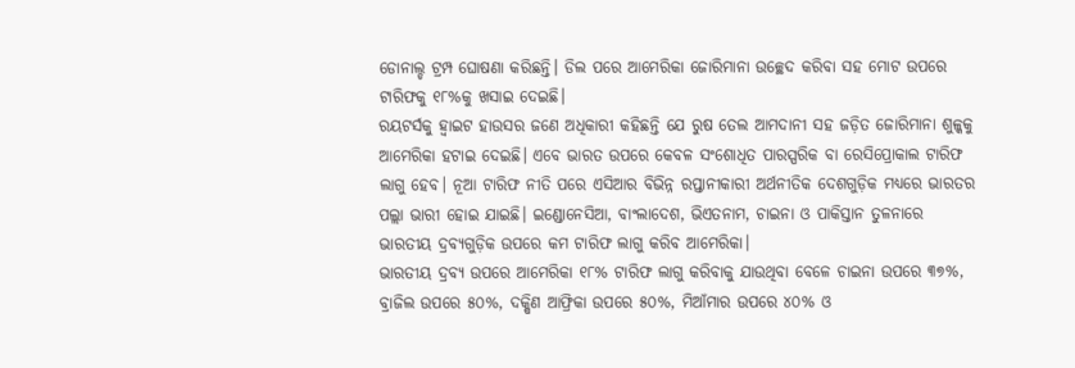ଡୋନାଲ୍ଡ ଟ୍ରମ୍ପ ଘୋଷଣା କରିଛନ୍ତି। ଡିଲ ପରେ ଆମେରିକା ଜୋରିମାନା ଉଚ୍ଛେଦ କରିବା ସହ ମୋଟ ଉପରେ ଟାରିଫକୁ ୧୮%କୁ ଖସାଇ ଦେଇଛି।
ରୟଟର୍ସକୁ ହ୍ୱାଇଟ ହାଉସର ଜଣେ ଅଧିକାରୀ କହିଛନ୍ତି ଯେ ରୁଷ ତେଲ ଆମଦାନୀ ସହ ଜଡ଼ିତ ଜୋରିମାନା ଶୁଳ୍କକୁ ଆମେରିକା ହଟାଇ ଦେଇଛି। ଏବେ ଭାରତ ଉପରେ କେବଳ ସଂଶୋଧିତ ପାରସ୍ପରିକ ବା ରେସିପ୍ରୋକାଲ ଟାରିଫ ଲାଗୁ ହେବ। ନୂଆ ଟାରିଫ ନୀତି ପରେ ଏସିଆର ବିଭିନ୍ନ ରପ୍ତାନୀକାରୀ ଅର୍ଥନୀତିକ ଦେଶଗୁଡ଼ିକ ମଧ୍ୟରେ ଭାରତର ପଲ୍ଲା ଭାରୀ ହୋଇ ଯାଇଛି। ଇଣ୍ଡୋନେସିଆ, ବାଂଲାଦେଶ, ଭିଏତନାମ, ଚାଇନା ଓ ପାକିସ୍ତାନ ତୁଳନାରେ ଭାରତୀୟ ଦ୍ରବ୍ୟଗୁଡ଼ିକ ଉପରେ କମ ଟାରିଫ ଲାଗୁ କରିବ ଆମେରିକା।
ଭାରତୀୟ ଦ୍ରବ୍ୟ ଉପରେ ଆମେରିକା ୧୮% ଟାରିଫ ଲାଗୁ କରିବାକୁ ଯାଉଥିବା ବେଳେ ଚାଇନା ଉପରେ ୩୭%, ବ୍ରାଜିଲ ଉପରେ ୫୦%, ଦକ୍ଷିଣ ଆଫ୍ରିକା ଉପରେ ୫୦%, ମିଆଁମାର ଉପରେ ୪୦% ଓ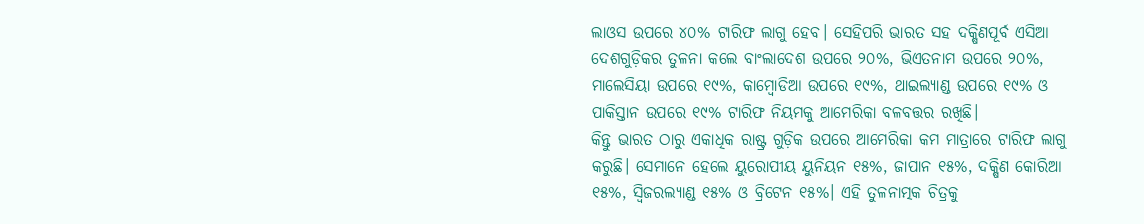ଲାଓସ ଉପରେ ୪୦% ଟାରିଫ ଲାଗୁ ହେବ। ସେହିପରି ଭାରତ ସହ ଦକ୍ଷିଣପୂର୍ବ ଏସିଆ ଦେଶଗୁଡ଼ିକର ତୁଳନା କଲେ ବାଂଲାଦେଶ ଉପରେ ୨୦%, ଭିଏତନାମ ଉପରେ ୨୦%, ମାଲେସିୟା ଉପରେ ୧୯%, କାମ୍ବୋଡିଆ ଉପରେ ୧୯%, ଥାଇଲ୍ୟାଣ୍ଡ ଉପରେ ୧୯% ଓ ପାକିସ୍ତାନ ଉପରେ ୧୯% ଟାରିଫ ନିୟମକୁ ଆମେରିକା ବଳବତ୍ତର ରଖିଛି।
କିନ୍ତୁ ଭାରତ ଠାରୁ ଏକାଧିକ ରାଷ୍ଟ୍ର ଗୁଡ଼ିକ ଉପରେ ଆମେରିକା କମ ମାତ୍ରାରେ ଟାରିଫ ଲାଗୁ କରୁଛି। ସେମାନେ ହେଲେ ୟୁରୋପୀୟ ୟୁନିୟନ ୧୫%, ଜାପାନ ୧୫%, ଦକ୍ଷିଣ କୋରିଆ ୧୫%, ସ୍ୱିଜରଲ୍ୟାଣ୍ଡ ୧୫% ଓ ବ୍ରିଟେନ ୧୫%। ଏହି ତୁଳନାତ୍ମକ ଚିତ୍ରକୁ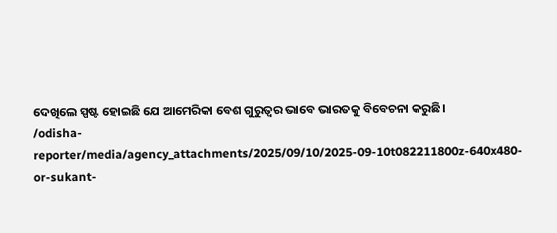ଦେଖିଲେ ସ୍ପଷ୍ଟ ହୋଇଛି ଯେ ଆମେରିକା ବେଶ ଗୁରୁତ୍ୱର ଭାବେ ଭାରତକୁ ବିବେଚନା କରୁଛି।
/odisha-reporter/media/agency_attachments/2025/09/10/2025-09-10t082211800z-640x480-or-sukant-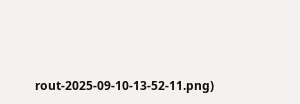rout-2025-09-10-13-52-11.png)